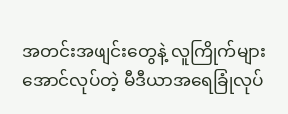အတင်းအဖျင်းတွေနဲ့ လူကြိုက်များအောင်လုပ်တဲ့ မီဒီယာအရေခြုံလုပ်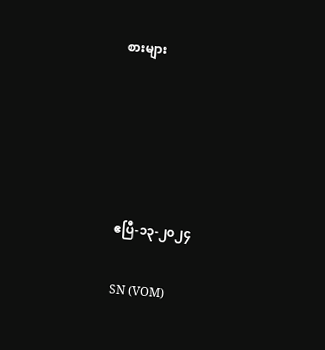စားများ





ဧပြီ-၁၃-၂၀၂၄

SN (VOM)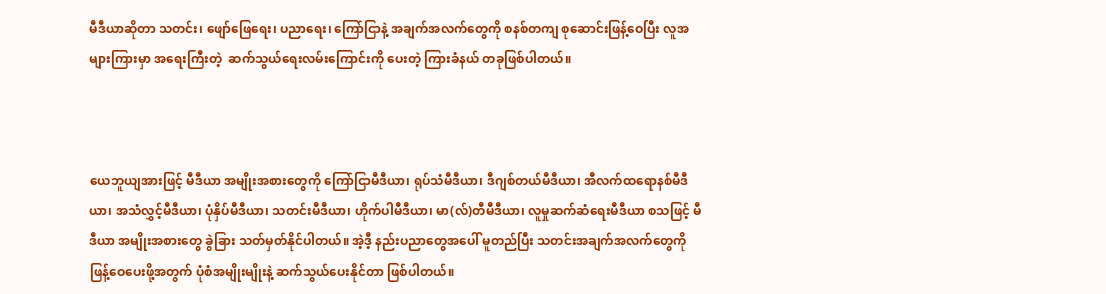မီဒီယာဆိုတာ သတင်း၊ ဖျော်ဖြေရေး၊ ပညာရေး၊ ကြော်ငြာနဲ့ အချက်အလက်တွေကို စနစ်တကျ စုဆောင်းဖြန့်ဝေပြီး လူအများကြားမှာ အရေးကြီးတဲ့  ဆက်သွယ်ရေးလမ်းကြောင်းကို ပေးတဲ့ ကြားခံနယ် တခုဖြစ်ပါတယ်။



ယေဘူယျအားဖြင့် မီဒီယာ အမျိုးအစားတွေကို ကြော်ငြာမီဒီယာ၊ ရုပ်သံမီဒီယာ၊ ဒီဂျစ်တယ်မီဒီယာ၊ အီလက်ထရောနစ်မီဒီယာ၊ အသံလွှင့်မီဒီယာ၊ ပုံနှိပ်မီဒီယာ၊ သတင်းမီဒီယာ၊ ဟိုက်ပါမီဒီယာ၊ မာ(လ်)တီမီဒီယာ၊ လူမှုဆက်ဆံရေးမီဒီယာ စသဖြင့် မီဒီယာ အမျိုးအစားတွေ ခွဲခြား သတ်မှတ်နိုင်ပါတယ်။ အဲ့ဒီ့ နည်းပညာတွေအပေါ် မူတည်ပြီး သတင်းအချက်အလက်တွေကို ဖြန့်ဝေပေးဖို့အတွက် ပုံစံအမျိုးမျိုးနဲ့ ဆက်သွယ်ပေးနိုင်တာ ဖြစ်ပါတယ်။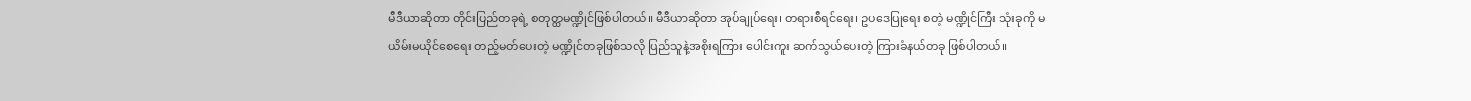မီဒီယာဆိုတာ တိုင်းပြည်တခုရဲ့ စတုတ္ထမဏ္ဍိုင်ဖြစ်ပါတယ်။ မီဒီယာဆိုတာ အုပ်ချုပ်ရေး၊ တရားစီရင်ရေး၊ ဥပဒေပြုရေး စတဲ့ မဏ္ဍိုင်ကြီး သုံးခုကို မယိမ်းမယိုင်စေရေး တည့်မတ်ပေးတဲ့ မဏ္ဍိုင်တခုဖြစ်သလို ပြည်သူနဲ့အစိုးရကြား ပေါင်းကူး ဆက်သွယ်ပေးတဲ့ ကြားခံနယ်တခု ဖြစ်ပါတယ်။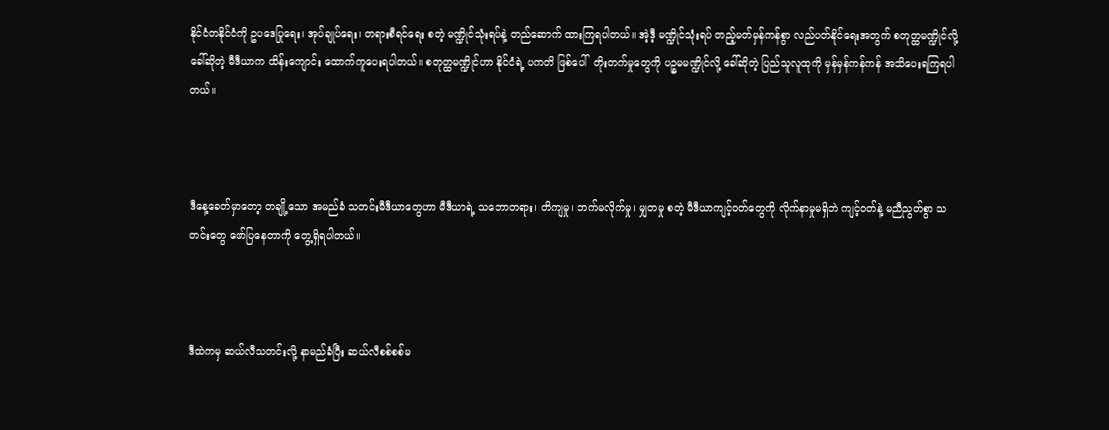နိုင်ငံတနိုင်ငံကို ဥပဒေပြုရေး၊ အုပ်ချုပ်ရေး၊ တရားစီရင်ရေး စတဲ့ မဏ္ဍိုင်သုံးရပ်နဲ့ တည်ဆောက် ထားကြရပါတယ်။ အဲ့ဒီ့ မဏ္ဍိုင်သုံးရပ် တည့်မတ်မှန်ကန်စွာ လည်ပတ်နိုင်ရေးအတွက် စတုတ္ထမဏ္ဍိုင်လို့ ခေါ်ဆိုတဲ့ မီဒီယာက ထိန်းကျောင်း ထောက်ကူပေးရပါတယ်။ စတုတ္ထမဏ္ဍိုင်ဟာ နိုင်ငံရဲ့ ပကတိ ဖြစ်ပေါ်  တိုးတက်မှုတွေကို ပဉ္စမမဏ္ဍိုင်လို့ ခေါ်ဆိုတဲ့ ပြည်သူလူထုကို မှန်မှန်ကန်ကန် အသိပေးရကြရပါတယ်။



ဒီနေ့ခေတ်မှာတော့ တချို့သော အမည်ခံ သတင်းမီဒီယာတွေဟာ မီ‌ဒီယာရဲ့ သဘောတရား၊ တိကျမှု၊ ဘက်မလိုက်မှု၊ မျှတမှု စတဲ့ မီဒီယာကျင့်ဝတ်တွေကို လိုက်နာမှုမရှိဘဲ ကျင့်ဝတ်နဲ့ မညီညွတ်စွာ သတင်းတွေ ဖော်ပြနေတာကို တွေ့ရှိရပါတယ်။



ဒီထဲကမှ ဆယ်လီသတင်းလို့ နာမည်ခံပြီး ဆယ်လီစစ်စစ်မ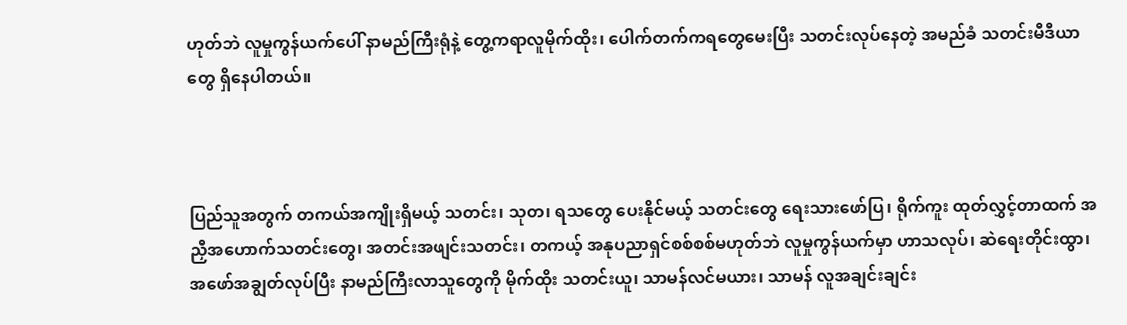ဟုတ်ဘဲ လူမှုကွန်ယက်ပေါ် နာမည်ကြီးရုံနဲ့ တွေ့ကရာလူမိုက်ထိုး၊ ပေါက်တက်ကရတွေမေးပြီး သတင်းလုပ်နေတဲ့ အမည်ခံ သတင်းမီဒီယာတွေ ရှိနေပါတယ်။



ပြည်သူအတွက် တကယ်အကျိုးရှိမယ့် သတင်း၊ သုတ၊ ရသတွေ ပေးနိုင်မယ့် သတင်းတွေ ရေးသားဖော်ပြ၊ ရိုက်ကူး ထုတ်လွှင့်တာထက် အညှီအဟောက်သတင်းတွေ၊ အတင်းအဖျင်းသတင်း၊ တကယ့် အနုပညာရှင်စစ်စစ်မဟုတ်ဘဲ လူမှုကွန်ယက်မှာ ဟာသလုပ်၊ ဆဲရေးတိုင်းထွာ၊ အဖော်အချွတ်လုပ်ပြီး နာမည်ကြီးလာသူတွေကို မိုက်ထိုး သတင်းယူ၊ သာမန်လင်မယား၊ သာမန် လူအချင်းချင်း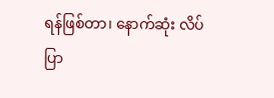ရန်ဖြစ်တာ၊ နောက်ဆုံး လိပ်ပြာ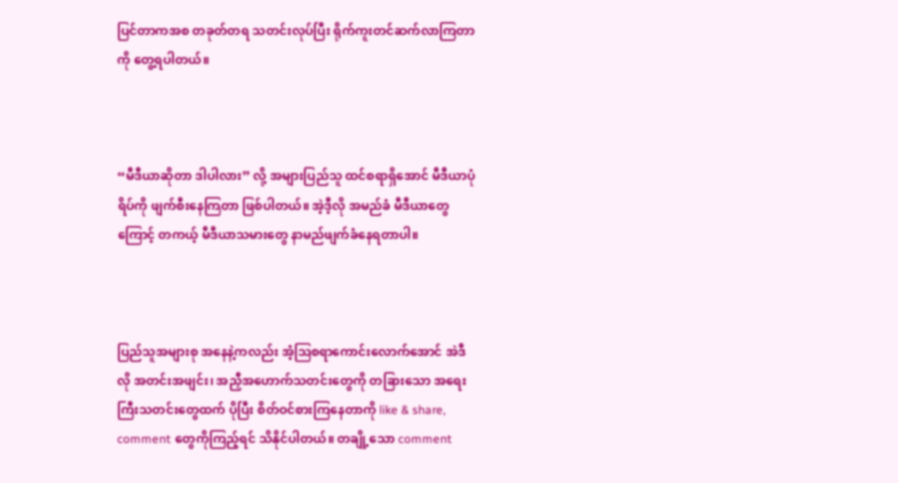ပြင်တာကအစ တခုတ်တရ သတင်းလုပ်ပြီး ရိုက်ကူးတင်ဆက်လာကြတာကို တွေ့ရပါတယ်။



“မီဒီယာဆိုတာ ဒါပါလား” လို့ အများပြည်သူ ထင်စရာရှိအောင် မီဒီယာပုံရိပ်ကို ဖျက်စီးနေကြတာ ဖြစ်ပါတယ်။ အဲ့ဒီ့လို အမည်ခံ မီဒီယာတွေကြောင့် တကယ့် မီဒီယာသမားတွေ နာမည်ဖျက်ခံနေရတာပါ။



ပြည်သူအများစု အနေနဲ့ကလည်း အံ့ဩစရာကောင်းလောက်အောင် အဲဒီလို အတင်းအဖျင်း၊ အညှီအဟောက်သတင်းတွေကို တခြားသော အရေးကြီးသတင်းတွေထက် ပိုပြီး စိတ်ဝင်စားကြနေတာကို like & share, comment တွေကိုကြည့်ရင် သိနိုင်ပါတယ်။ တချို့သော comment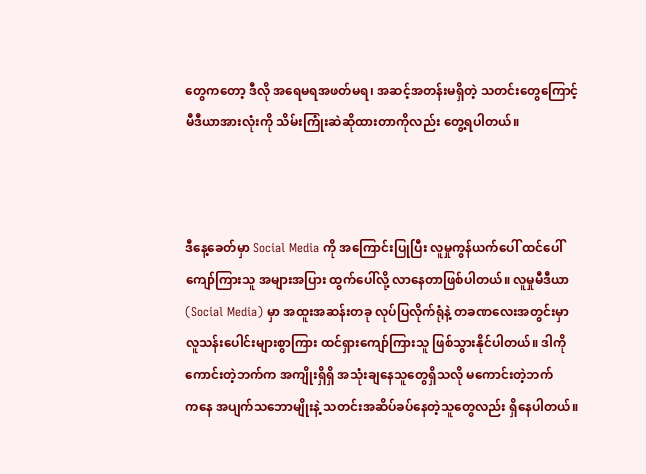တွေကတော့ ဒီလို အရေမရအဖတ်မရ၊ အဆင့်အတန်းမရှိတဲ့ သတင်းတွေကြောင့် မီဒီယာအားလုံးကို သိမ်းကြုံးဆဲဆိုထားတာကိုလည်း တွေ့ရပါတယ်။



ဒီနေ့ခေတ်မှာ Social Media ကို အကြောင်းပြုပြီး လူမှုကွန်ယက်ပေါ် ထင်ပေါ်ကျော်ကြားသူ အများအပြား ထွက်ပေါ်လို့ လာနေတာဖြစ်ပါတယ်။ လူမှုမီဒီယာ (Social Media) မှာ အထူးအဆန်းတခု လုပ်ပြလိုက်ရုံနဲ့ တခဏလေးအတွင်းမှာ လူသန်းပေါင်းများစွာကြား ထင်ရှားကျော်ကြားသူ ဖြစ်သွားနိုင်ပါတယ်။ ဒါကို ကောင်းတဲ့ဘက်က အကျိုးရှိရှိ အသုံးချနေသူတွေရှိသလို မကောင်းတဲ့ဘက်က‌နေ အပျက်သဘောမျိုးနဲ့ သတင်းအဆိပ်ခပ်နေတဲ့သူတွေလည်း ရှိနေပါတယ်။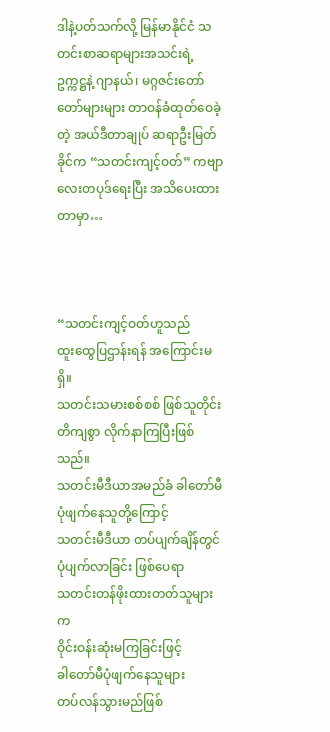ဒါနဲ့ပတ်သက်လို့ မြန်မာနိုင်ငံ သတင်းစာဆရာများအသင်းရဲ့ ဥက္ကဋ္ဌနဲ့ ဂျာနယ်၊ မဂ္ဂဇင်းတော်တော်များများ တာဝန်ခံထုတ်ဝေခဲ့တဲ့ အယ်ဒီတာချုပ် ဆရာဦးမြတ်ခိုင်က “သတင်းကျင့်ဝတ်” ကဗျာလေးတပုဒ်ရေးပြီး အသိပေးထားတာမှာ…



“သတင်းကျင့်ဝတ်ဟူသည်
ထူးထွေပြဌာန်းရန် အကြောင်းမရှိ။
သတင်းသမားစစ်စစ် ဖြစ်သူတိုင်း
တိကျစွာ လိုက်နာကြပြီးဖြစ်သည်။
သတင်းမီဒီယာအမည်ခံ ခါတော်မီ ပုံဖျက်နေသူတို့ကြောင့်
သတင်းမီဒီယာ တပ်ပျက်ချိန်တွင်
ပုံပျက်လာခြင်း ဖြစ်ပေရာ
သတင်းတန်ဖိုးထားတတ်သူများက
ဝိုင်းဝန်းဆုံးမကြခြင်းဖြင့်
ခါတော်မီပုံဖျက်နေသူများ
တပ်လန်သွားမည်ဖြစ်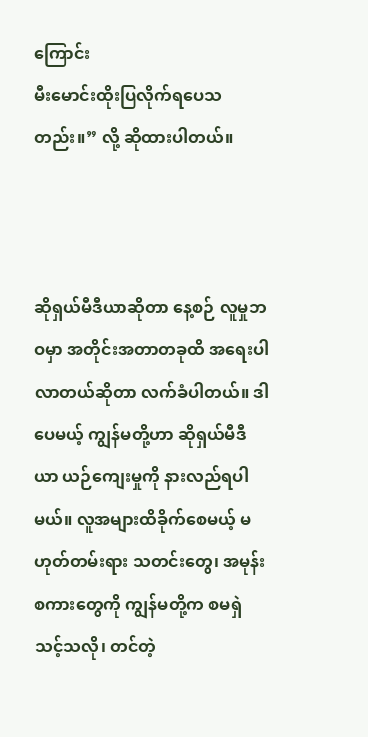ကြောင်း
မီးမောင်းထိုးပြလိုက်ရပေသတည်း။” လို့ ဆိုထားပါတယ်။



ဆိုရှယ်မီဒီယာဆိုတာ နေ့စဉ် လူမှုဘဝမှာ အတိုင်းအတာတခုထိ အရေးပါလာတယ်ဆိုတာ လက်ခံပါတယ်။ ဒါပေမယ့် ကျွန်မတို့ဟာ ဆိုရှယ်မီဒီယာ ယဉ်ကျေးမှုကို နားလည်ရပါမယ်။ လူအများထိခိုက်စေမယ့် မဟုတ်တမ်းရား သတင်းတွေ၊ အမုန်းစကားတွေကို ကျွန်မတို့က စမရှဲသင့်သလို၊ တင်တဲ့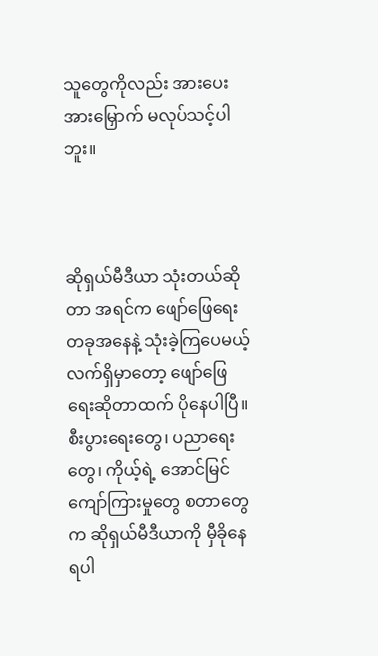သူတွေကိုလည်း အားပေးအားမြှောက် မလုပ်သင့်ပါဘူး။



ဆိုရှယ်မီဒီယာ သုံးတယ်ဆိုတာ အရင်က ဖျော်ဖြေရေး တခုအနေနဲ့ သုံးခဲ့ကြပေမယ့် လက်ရှိမှာတော့ ဖျော်ဖြေရေးဆိုတာထက် ပိုနေပါပြီ။ စီးပွားရေးတွေ၊ ပညာရေးတွေ၊ ကိုယ့်ရဲ့ အောင်မြင်ကျော်ကြားမှုတွေ စတာတွေက ဆိုရှယ်မီဒီယာကို မှီခိုနေရပါ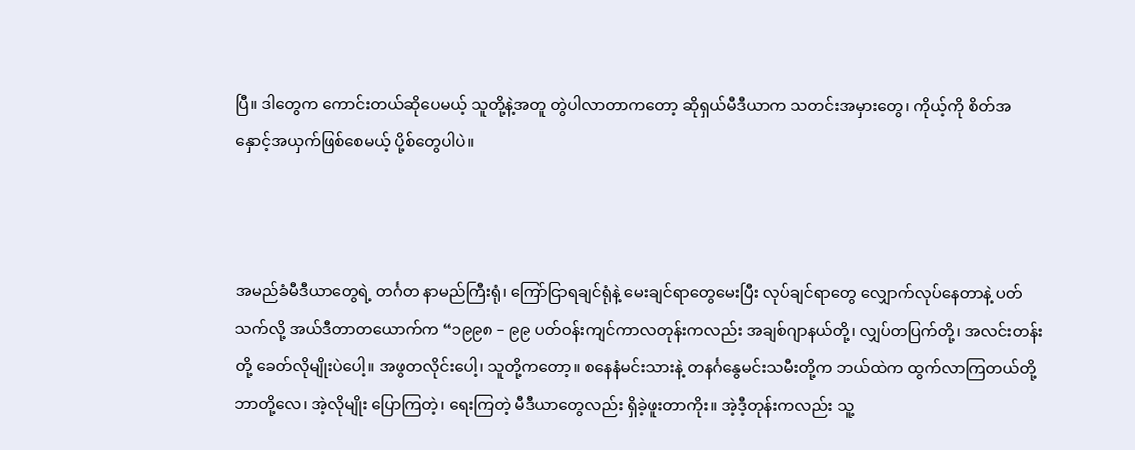ပြီ။ ဒါတွေက ကောင်းတယ်ဆိုပေမယ့် သူတို့နဲ့အတူ တွဲပါလာတာကတော့ ဆိုရှယ်မီဒီယာက သတင်းအမှားတွေ၊ ကိုယ့်ကို စိတ်အနှောင့်အယှက်ဖြစ်စေမယ့် ပို့စ်တွေပါပဲ။



အမည်ခံမီဒီယာတွေရဲ့ တင်္ဂတ နာမည်ကြီးရုံ၊ ကြော်ငြာရချင်ရုံနဲ့ မေးချင်ရာတွေမေးပြီး လုပ်ချင်ရာတွေ လျှောက်လုပ်နေတာနဲ့ ပတ်သက်လို့ အယ်ဒီတာတယောက်က “၁၉၉၈ – ၉၉ ပတ်ဝန်းကျင်ကာလတုန်းကလည်း အချစ်ဂျာနယ်တို့၊ လျှပ်တပြက်တို့၊ အလင်းတန်းတို့ ခေတ်လိုမျိုးပဲပေါ့။ အဖွတလိုင်းပေါ့၊ သူတို့ကတော့။ စနေနံမင်းသားနဲ့ တနင်္ဂနွေမင်းသမီးတို့က ဘယ်ထဲက ထွက်လာကြတယ်တို့ဘာတို့လေ၊ အဲ့လိုမျိုး ပြောကြတဲ့၊ ရေးကြတဲ့ မီဒီယာတွေလည်း ရှိခဲ့ဖူးတာကိုး။ အဲ့ဒီ့တုန်းကလည်း သူ့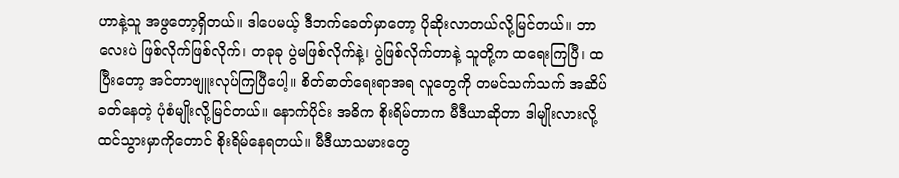ဟာနဲ့သူ အဖွတော့ရှိတယ်။ ဒါပေမယ့် ဒီဘက်ခေတ်မှာတော့ ပိုဆိုးလာတယ်လို့မြင်တယ်။ ဘာလေးပဲ ဖြစ်လိုက်ဖြစ်လိုက်၊ တခုခု ပွဲမဖြစ်လိုက်နဲ့၊ ပွဲဖြစ်လိုက်တာနဲ့ သူတို့က ထရေးကြပြီ၊ ထပြီးတော့ အင်တာဗျူးလုပ်ကြပြီပေါ့။ စိတ်ဓာတ်ရေးရာအရ လူတွေကို တမင်သက်သက် အဆိပ်ခတ်နေတဲ့ ပုံစံမျိုးလို့မြင်တယ်။ နောက်ပိုင်း အဓိက စိုးရိမ်တာက မီဒီယာဆိုတာ ဒါမျိုးလားလို့ ထင်သွားမှာကိုတောင် စိုးရိမ်နေရတယ်။ မီဒီယာသမားတွေ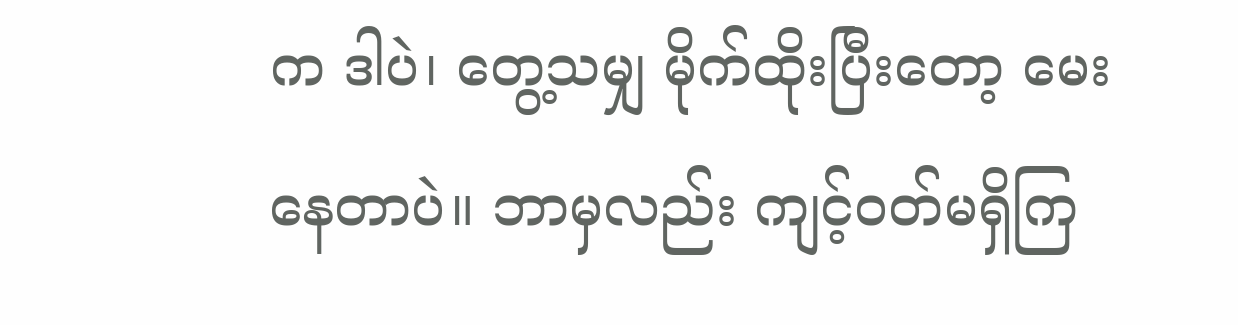က ဒါပဲ၊ တွေ့သမျှ မိုက်ထိုးပြီးတော့ မေးနေတာပဲ။ ဘာမှလည်း ကျင့်ဝတ်မရှိကြ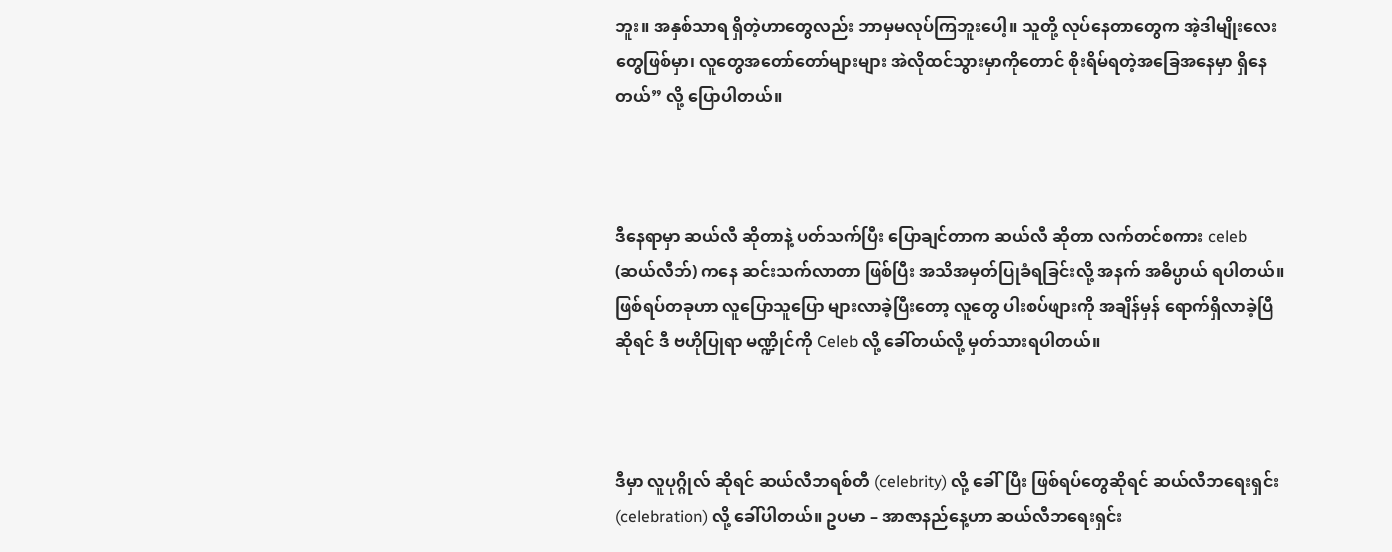ဘူး။ အနှစ်သာရ ရှိတဲ့ဟာတွေလည်း ဘာမှမလုပ်ကြဘူးပေါ့။ သူတို့ လုပ်နေတာတွေက အဲ့ဒါမျိုးလေးတွေဖြစ်မှာ၊ လူတွေအတော်တော်များများ အဲလိုထင်သွားမှာကိုတောင် စိုးရိမ်ရတဲ့အခြေအနေမှာ ရှိနေတယ်” လို့ ပြောပါတယ်။



ဒီနေရာမှာ ဆယ်လီ ဆိုတာနဲ့ ပတ်သက်ပြီး ပြောချင်တာက ဆယ်လီ ဆိုတာ လက်တင်စကား celeb (ဆယ်လီဘ်) ကနေ ဆင်းသက်လာတာ ဖြစ်ပြီး အသိအမှတ်ပြုခံရခြင်းလို့ အနက် အဓိပ္ပာယ် ရပါတယ်။ ဖြစ်ရပ်တခုဟာ လူပြောသူပြော များလာခဲ့ပြီးတော့ လူတွေ ပါးစပ်ဖျားကို အချိန်မှန် ရောက်ရှိလာခဲ့ပြီ ဆိုရင် ဒီ ဗဟိုပြုရာ မဏ္ဍိုင်ကို Celeb လို့ ခေါ်တယ်လို့ မှတ်သားရပါတယ်။



ဒီမှာ လူပုဂ္ဂိုလ် ဆိုရင် ဆယ်လီဘရစ်တီ (celebrity) လို့ ခေါ်ပြီး ဖြစ်ရပ်တွေဆိုရင် ဆယ်လီဘရေးရှင်း (celebration) လို့ ခေါ်ပါတယ်။ ဥပမာ – အာဇာနည်နေ့ဟာ ဆယ်လီဘရေးရှင်း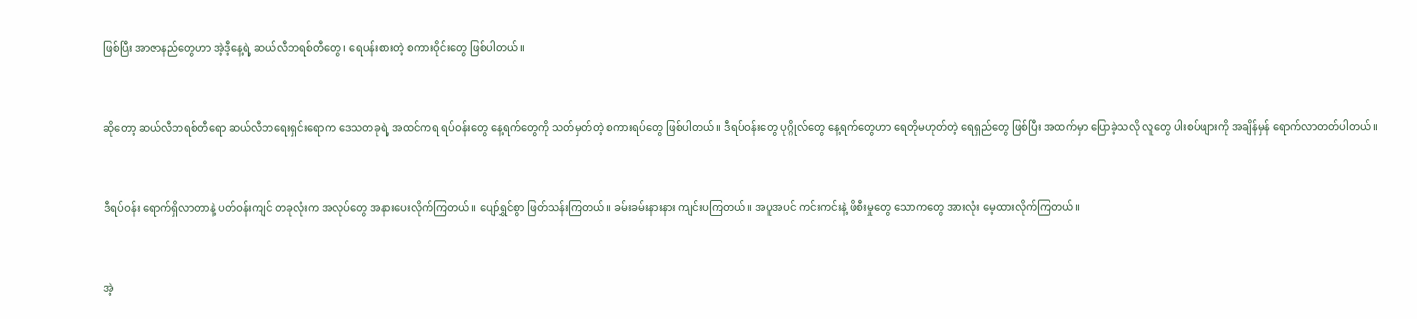ဖြစ်ပြီး အာဇာနည်တွေဟာ အဲ့ဒီ့နေ့ရဲ့ ဆယ်လီဘရစ်တီတွေ၊ ရေပန်းစားတဲ့ စကားဝိုင်းတွေ ဖြစ်ပါတယ်။



ဆိုတော့ ဆယ်လီဘရစ်တီရော ဆယ်လီဘရေးရှင်းရောက ဒေသတခုရဲ့ အထင်ကရ ရပ်ဝန်းတွေ နေ့ရက်တွေကို သတ်မှတ်တဲ့ စကားရပ်တွေ ဖြစ်ပါတယ်။ ဒီရပ်ဝန်းတွေ ပုဂ္ဂိုလ်တွေ နေ့ရက်တွေဟာ ရေတိုမဟုတ်တဲ့ ရေရှည်တွေ ဖြစ်ပြီး အထက်မှာ ပြောခဲ့သလို လူတွေ ပါးစပ်ဖျားကို အချိန်မှန် ရောက်လာတတ်ပါတယ်။



ဒီရပ်ဝန်း ရောက်ရှိလာတာနဲ့ ပတ်ဝန်းကျင် တခုလုံးက အလုပ်တွေ အနားပေးလိုက်ကြတယ်။ ပျော်ရွှင်စွာ ဖြတ်သန်းကြတယ်။ ခမ်းခမ်းနားနား ကျင်းပကြတယ်။ အပူအပင် ကင်းကင်းနဲ့ ဖိစီးမှုတွေ သောကတွေ အားလုံး မေ့ထားလိုက်ကြတယ်။



အဲ့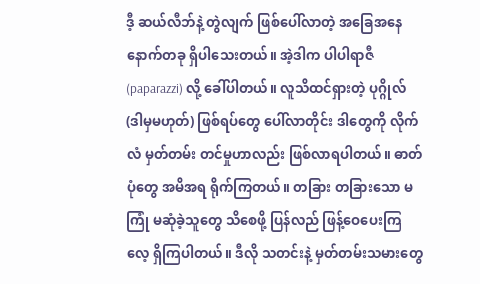ဒီ့ ဆယ်လီဘ်နဲ့ တွဲလျက် ဖြစ်ပေါ်လာတဲ့ အခြေအနေ နောက်တခု ရှိပါသေးတယ်။ အဲ့ဒါက ပါပါရာဇီ (paparazzi) လို့ ခေါ်ပါတယ်။ လူသိထင်ရှားတဲ့ ပုဂ္ဂိုလ် (ဒါမှမဟုတ်) ဖြစ်ရပ်တွေ ပေါ်လာတိုင်း ဒါတွေကို လိုက်လံ မှတ်တမ်း တင်မှုဟာလည်း ဖြစ်လာရပါတယ်။ ဓာတ်ပုံတွေ အမိအရ ရိုက်ကြတယ်။ တခြား တခြားသော မကြုံ မဆုံခဲ့သူတွေ သိစေဖို့ ပြန်လည် ဖြန့်ဝေပေးကြလေ့ ရှိကြပါတယ်။ ဒီလို သတင်းနဲ့ မှတ်တမ်းသမားတွေ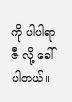ကို ပါပါရာဇီ လို့ ခေါ်ပါတယ်။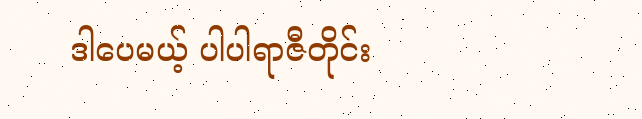ဒါပေမယ့် ပါပါရာဇီတိုင်း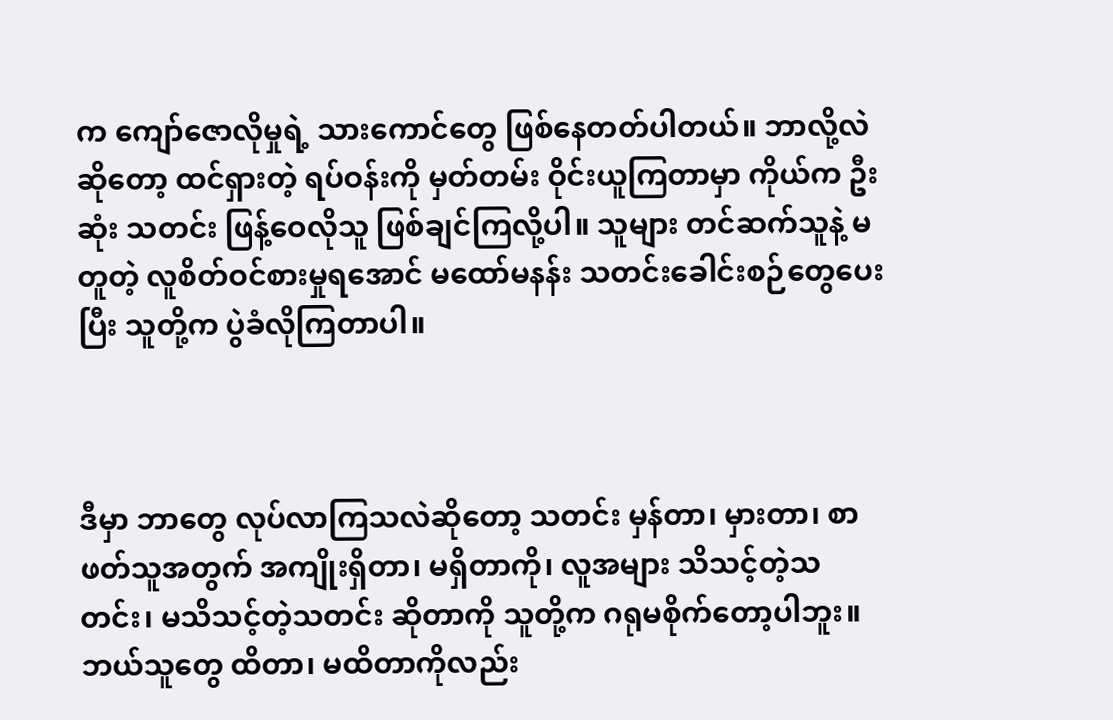က ကျော်ဇောလိုမှုရဲ့ သားကောင်တွေ ဖြစ်နေတတ်ပါတယ်။ ဘာလို့လဲဆိုတော့ ထင်ရှားတဲ့ ရပ်ဝန်းကို မှတ်တမ်း ဝိုင်းယူကြတာမှာ ကိုယ်က ဦးဆုံး သတင်း ဖြန့်ဝေလိုသူ ဖြစ်ချင်ကြလို့ပါ။ သူများ တင်ဆက်သူနဲ့ မတူတဲ့ လူစိတ်ဝင်စားမှုရအောင် မထော်မနန်း သတင်းခေါင်းစဉ်တွေပေးပြီး သူတို့က ပွဲခံလိုကြတာပါ။



ဒီမှာ ဘာတွေ လုပ်လာကြသလဲဆိုတော့ သတင်း မှန်တာ၊ မှားတာ၊ စာဖတ်သူအတွက် အကျိုးရှိတာ၊ မရှိတာကို၊ လူအများ သိသင့်တဲ့သတင်း၊ မသိသင့်တဲ့သတင်း ဆိုတာကို သူတို့က ဂရုမစိုက်တော့ပါဘူး။ ဘယ်သူတွေ ထိတာ၊ မထိတာကိုလည်း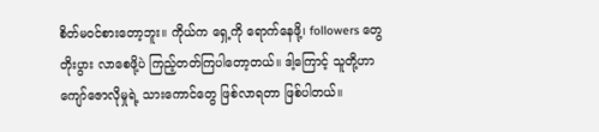စိတ်မဝင်စားတော့ဘူး။ ကိုယ်က ရှေ့ကို ရောက်နေဖို့၊ followers တွေ တိုးပွား လာစေဖို့ပဲ ကြည့်တတ်ကြပါတော့တယ်။ ဒါ့ကြောင့် သူတို့ဟာ ကျော်ဇောလိုမှုရဲ့ သားကောင်တွေ ဖြစ်လာရတာ ဖြစ်ပါတယ်။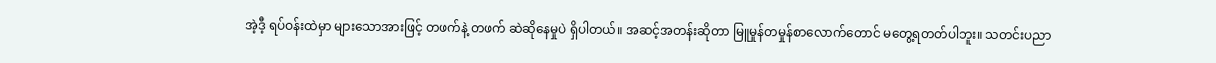အဲ့ဒီ့ ရပ်ဝန်းထဲမှာ များသောအားဖြင့် တဖက်နဲ့ တဖက် ဆဲဆိုနေမှုပဲ ရှိပါတယ်။ အဆင့်အတန်းဆိုတာ မြူမှုန်တမှုန်စာလောက်တောင် မတွေ့ရတတ်ပါဘူး။ သတင်းပညာ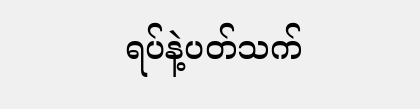ရပ်နဲ့ပတ်သက်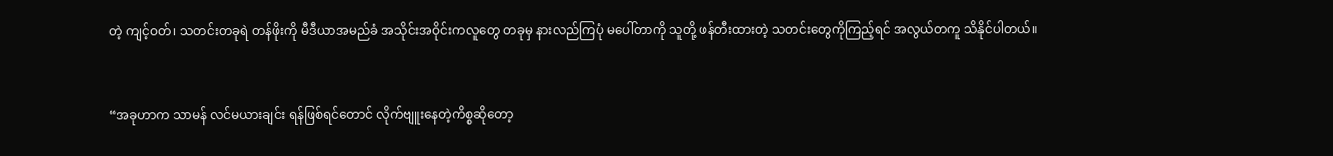တဲ့ ကျင့်ဝတ်၊ သတင်းတခုရဲ တန်ဖိုးကို မီဒီယာအမည်ခံ အသိုင်းအဝိုင်းကလူတွေ တခုမှ နားလည်ကြပုံ မပေါ်တာကို သူတို့ ဖန်တီးထားတဲ့ သတင်းတွေကိုကြည့်ရင် အလွယ်တကူ သိနိုင်ပါတယ်။



“အခုဟာက သာမန် လင်မယားချင်း ရန်ဖြစ်ရင်တောင် လိုက်ဗျူးနေတဲ့ကိစ္စဆိုတော့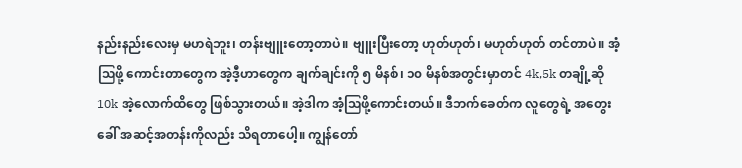နည်းနည်းလေးမှ မဟရဲဘူး၊ တန်းဗျူးတော့တာပဲ။ ဗျူးပြီးတော့ ဟုတ်ဟုတ်၊ မဟုတ်ဟုတ် တင်တာပဲ။ အံ့ဩဖို့ ကောင်းတာတွေက အဲ့ဒီ့ဟာတွေက ချက်ချင်းကို ၅ မိနစ်၊ ၁၀ မိနစ်အတွင်းမှာတင် 4k,5k တချို့ဆို 10k အဲ့လောက်ထိတွေ ဖြစ်သွားတယ်။ အဲ့ဒါက အံ့ဩဖို့ကောင်းတယ်။ ဒီဘက်ခေတ်က လူတွေရဲ့ အတွေးခေါ် အဆင့်အတန်းကိုလည်း သိရတာပေါ့။ ကျွန်တော်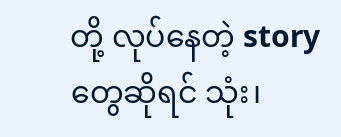တို့ လုပ်နေတဲ့ story တွေဆိုရင် သုံး‌၊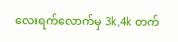လေးရက်လောက်မှ 3k,4k တက်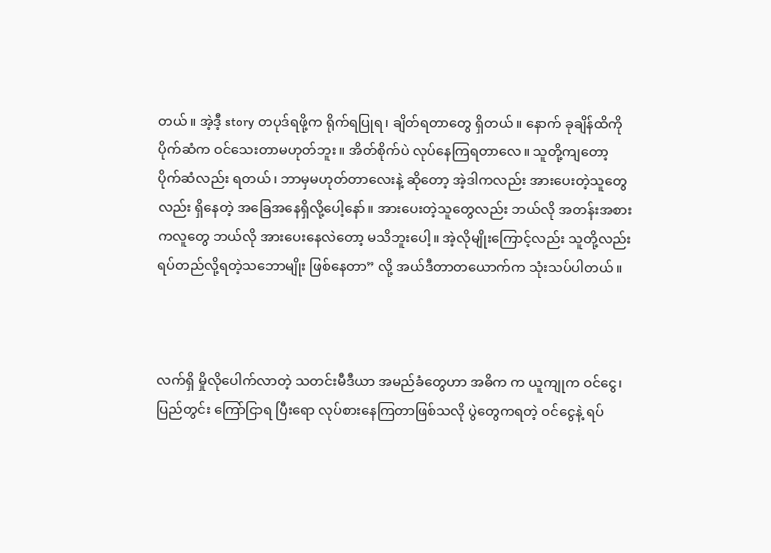တယ်။ အဲ့ဒီ့ story တပုဒ်ရဖို့က ရိုက်ရပြုရ၊ ချိတ်ရတာတွေ ရှိတယ်။ နောက် ခုချိန်ထိကို ပိုက်ဆံက ဝင်သေးတာမဟုတ်ဘူး။ အိတ်စိုက်ပဲ လုပ်နေကြရတာလေ။ သူတို့ကျတော့ ပိုက်ဆံလည်း ရတယ်၊ ဘာမှမဟုတ်တာလေးနဲ့ ဆိုတော့ အဲ့ဒါကလည်း အားပေးတဲ့သူတွေလည်း ရှိနေတဲ့ အခြေအနေရှိလို့ပေါ့နော်။ အားပေးတဲ့သူတွေလည်း ဘယ်လို အတန်းအစားကလူတွေ ဘယ်လို အားပေးနေလဲတော့ မသိဘူးပေါ့။ အဲ့လိုမျိုးကြောင့်လည်း သူတို့လည်း ရပ်တည်လို့ရတဲ့သဘောမျိုး ဖြစ်နေတာ” လို့ အယ်ဒီတာတယောက်က သုံးသပ်ပါတယ်။



လက်ရှိ မှိုလိုပေါက်လာတဲ့ သတင်းမီဒီယာ အမည်ခံတွေဟာ အဓိက က ယူကျုက ဝင်ငွေ၊ ပြည်တွင်း ကြော်ငြာရ ပြီးရော လုပ်စားနေကြတာဖြစ်သလို ပွဲတွေကရတဲ့ ဝင်ငွေနဲ့ ရပ်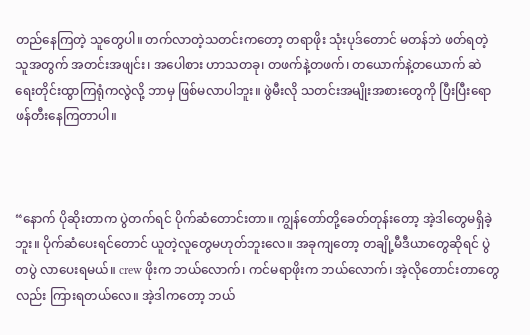တည်နေကြတဲ့ သူတွေပါ။ တက်လာတဲ့သတင်းကတော့ တရာဖိုး သုံးပုဒ်တောင် မတန်ဘဲ ဖတ်ရတဲ့သူအတွက် အတင်းအဖျင်း၊ အပေါစား ဟာသတခု၊ တဖက်နဲ့တဖက်၊ တယောက်နဲ့တယောက် ဆဲရေးတိုင်းထွာကြရုံကလွဲလို့ ဘာမှ ဖြစ်မလာပါဘူး။ ဖွဲမီးလို သတင်းအမျိုးအစားတွေကို ပြီးပြီးရော ဖန်တီးနေကြတာပါ။



“နောက် ပိုဆိုးတာက ပွဲတက်ရင် ပိုက်ဆံတောင်းတာ။ ကျွန်တော်တို့ခေတ်တုန်းတော့ အဲ့ဒါတွေမရှိခဲ့ဘူး။ ပိုက်ဆံပေးရင်တောင် ယူတဲ့လူတွေမဟုတ်ဘူးလေ။ အခုကျတော့ တချို့မီဒီယာတွေဆိုရင် ပွဲတပွဲ လာပေးရမယ်။ crew ဖိုးက ဘယ်လောက်၊ ကင်မရာဖိုးက ဘယ်လောက်၊ အဲ့လိုတောင်းတာတွေလည်း ကြားရတယ်လေ။ အဲ့ဒါကတော့ ဘယ်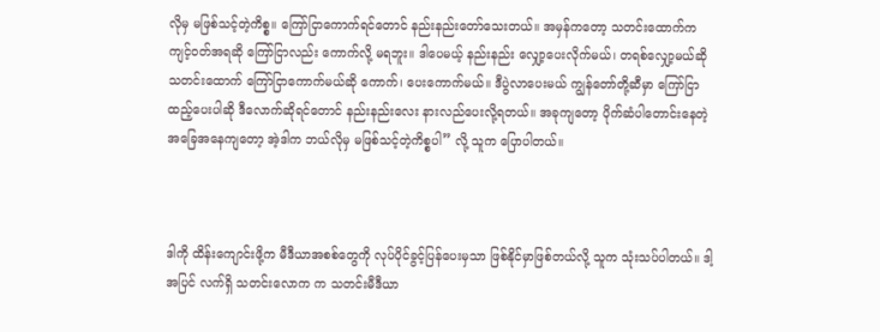လိုမှ မဖြစ်သင့်တဲ့ကိစ္စ။ ကြော်ငြာကောက်ရင်တောင် နည်းနည်းတော်သေးတယ်။ အမှန်ကတော့ သတင်းထောက်က ကျင့်ဝတ်အရဆို ကြော်ငြာလည်း ကောက်လို့ မရဘူး။ ဒါပေမယ့် နည်းနည်း လျှော့ပေးလိုက်မယ်၊ တရစ်လျှော့မယ်ဆို သတင်းထောက် ကြော်ငြာကောက်မယ်ဆို ကောက်၊ ပေးကောက်မယ်။ ဒီပွဲလာပေးမယ် ကျွန်တော်တို့ဆီမှာ ကြော်ငြာထည့်ပေးပါဆို ဒီလောက်ဆိုရင်တောင် နည်းနည်းလေး နားလည်ပေးလို့ရတယ်။ အခုကျတော့ ပိုက်ဆံပါတောင်းနေတဲ့ အခြေအနေကျတော့ အဲ့ဒါက ဘယ်လိုမှ မဖြစ်သင့်တဲ့ကိစ္စပါ” လို့ သူက ပြောပါတယ်။



ဒါကို ထိန်းကျောင်းဖို့က မီဒီယာအစစ်တွေကို လုပ်ပိုင်ခွင့်ပြန်ပေးမှသာ ဖြစ်နိုင်မှာဖြစ်တယ်လို့ သူက သုံးသပ်ပါတယ်။ ဒါ့အပြင် လက်ရှိ သတင်းလောက က သတင်းမီဒီယာ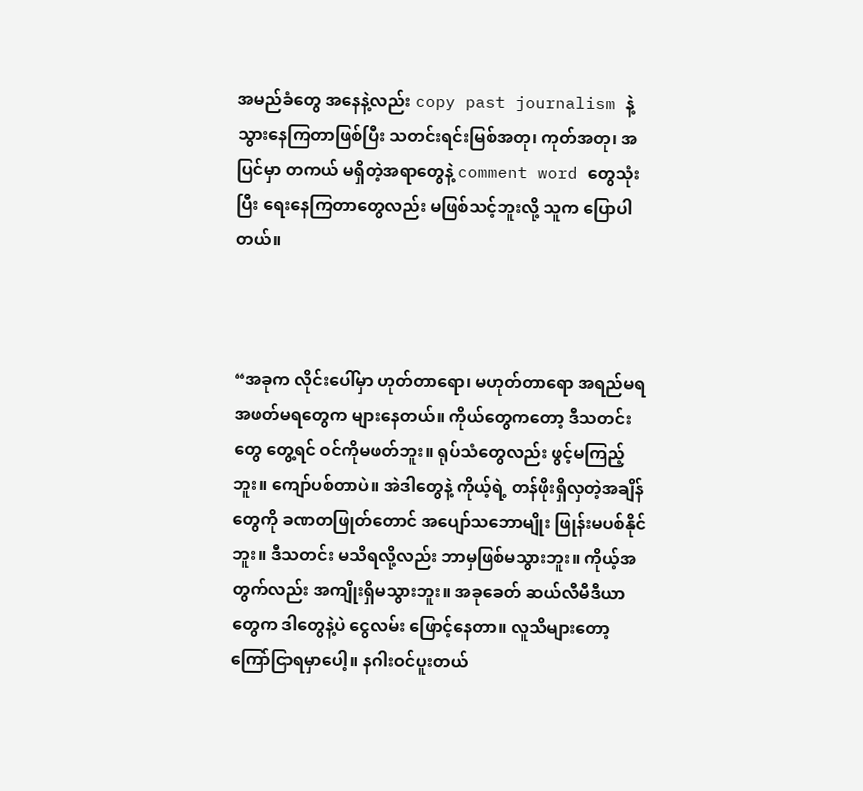အမည်ခံတွေ အနေနဲ့လည်း copy past journalism နဲ့ သွားနေကြတာဖြစ်ပြီး သတင်းရင်းမြစ်အတု၊ ကုတ်အတု၊ အပြင်မှာ တကယ် မရှိတဲ့အရာတွေနဲ့ comment word တွေသုံးပြီး ရေးနေကြတာတွေလည်း မဖြစ်သင့်ဘူးလို့ သူက ပြောပါတယ်။



“အခုက လိုင်းပေါ်မှာ ဟုတ်တာရော၊ မဟုတ်တာရော အရည်မရအဖတ်မရတွေက များနေတယ်။ ကိုယ်တွေကတော့ ဒီသတင်းတွေ တွေ့ရင် ဝင်ကိုမဖတ်ဘူး။ ရုပ်သံတွေလည်း ဖွင့်မကြည့်ဘူး။ ကျော်ပစ်တာပဲ။ အဲဒါတွေနဲ့ ကိုယ့်ရဲ့ တန်ဖိုးရှိလှတဲ့အချိန်တွေကို ခဏတဖြုတ်တောင် အပျော်သဘောမျိုး ဖြုန်းမပစ်နိုင်ဘူး။ ဒီသတင်း မသိရလို့လည်း ဘာမှဖြစ်မသွားဘူး။ ကိုယ့်အတွက်လည်း အကျိုးရှိမသွားဘူး။ အခုခေတ် ဆယ်လီမီဒီယာတွေက ဒါတွေနဲ့ပဲ ငွေလမ်း ဖြောင့်နေတာ။ လူသိများတော့ ကြော်ငြာရမှာပေါ့။ နဂါးဝင်ပူးတယ်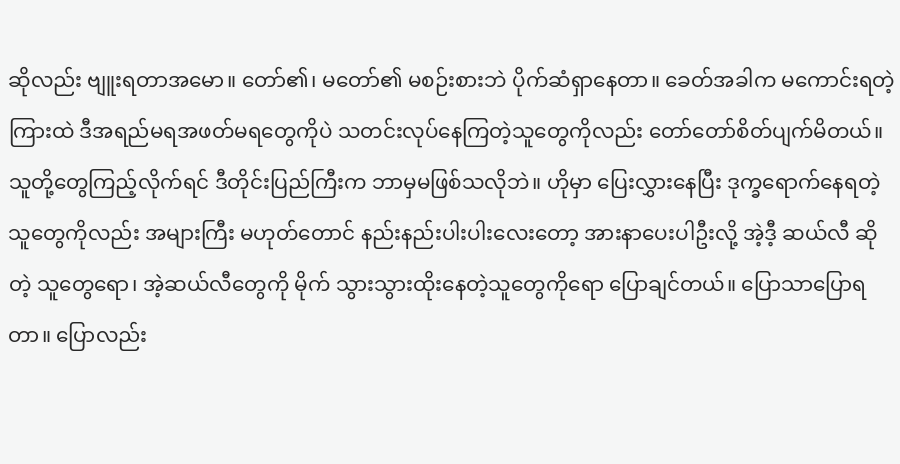ဆိုလည်း ဗျူးရတာအမော။ တော်၏၊ မတော်၏ မစဉ်းစားဘဲ ပိုက်ဆံရှာနေတာ။ ခေတ်အခါက မကောင်းရတဲ့ကြားထဲ ဒီအရည်မရအဖတ်မရတွေကိုပဲ သတင်းလုပ်နေကြတဲ့သူတွေကိုလည်း တော်တော်စိတ်ပျက်မိတယ်။ သူတို့တွေကြည့်လိုက်ရင် ဒီတိုင်းပြည်ကြီးက ဘာမှမဖြစ်သလိုဘဲ။ ဟိုမှာ ပြေးလွှားနေပြီး ဒုက္ခရောက်နေရတဲ့သူတွေကိုလည်း အများကြီး မဟုတ်တောင် နည်းနည်းပါးပါးလေးတော့ အားနာပေးပါဦးလို့ အဲ့ဒီ့ ဆယ်လီ ဆိုတဲ့ သူတွေရော၊ အဲ့ဆယ်လီတွေကို မိုက် သွားသွားထိုးနေတဲ့သူတွေကိုရော ပြောချင်တယ်။ ပြောသာပြောရတာ။ ပြောလည်း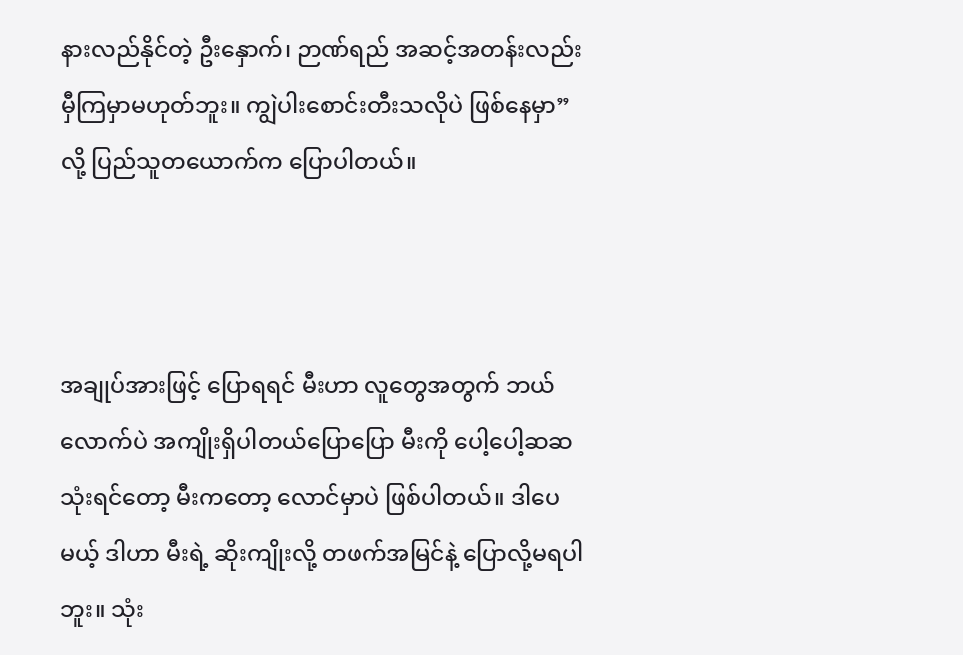နားလည်နိုင်တဲ့ ဦးနှောက်၊ ဉာဏ်ရည် အဆင့်အတန်းလည်း မှီကြမှာမဟုတ်ဘူး။ ကျွဲပါးစောင်းတီးသလိုပဲ ဖြစ်နေမှာ” လို့ ပြည်သူတယောက်က ပြောပါတယ်။



အချုပ်အားဖြင့် ပြောရရင် မီးဟာ လူတွေအတွက် ဘယ်လောက်ပဲ အကျိုးရှိပါတယ်ပြောပြော မီးကို ပေါ့ပေါ့ဆဆသုံးရင်တော့ မီးကတော့ လောင်မှာပဲ ဖြစ်ပါတယ်။ ဒါပေမယ့် ဒါဟာ မီးရဲ့ ဆိုးကျိုးလို့ တဖက်အမြင်နဲ့ ပြောလို့မရပါဘူး။ သုံး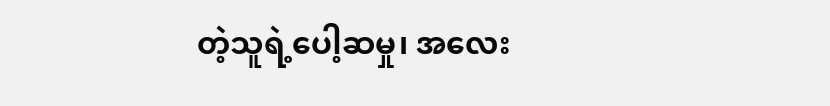တဲ့သူရဲ့ပေါ့ဆမှု၊ အလေး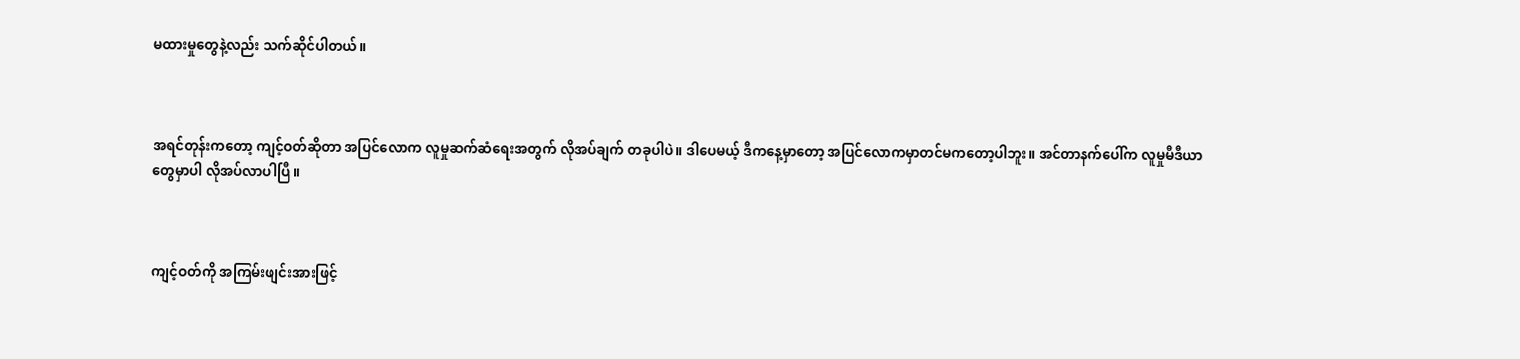မထားမှုတွေနဲ့လည်း သက်ဆိုင်ပါတယ်။



အရင်တုန်းကတော့ ကျင့်ဝတ်ဆိုတာ အပြင်လောက လူမှုဆက်ဆံရေးအတွက် လိုအပ်ချက် တခုပါပဲ။ ဒါပေမယ့် ဒီကနေ့မှာတော့ အပြင်လောကမှာတင်မကတော့ပါဘူး။ အင်တာနက်ပေါ်က လူမှုမီဒီယာတွေမှာပါ လိုအပ်လာပါပြီ။



ကျင့်ဝတ်ကို အကြမ်းဖျင်းအားဖြင့်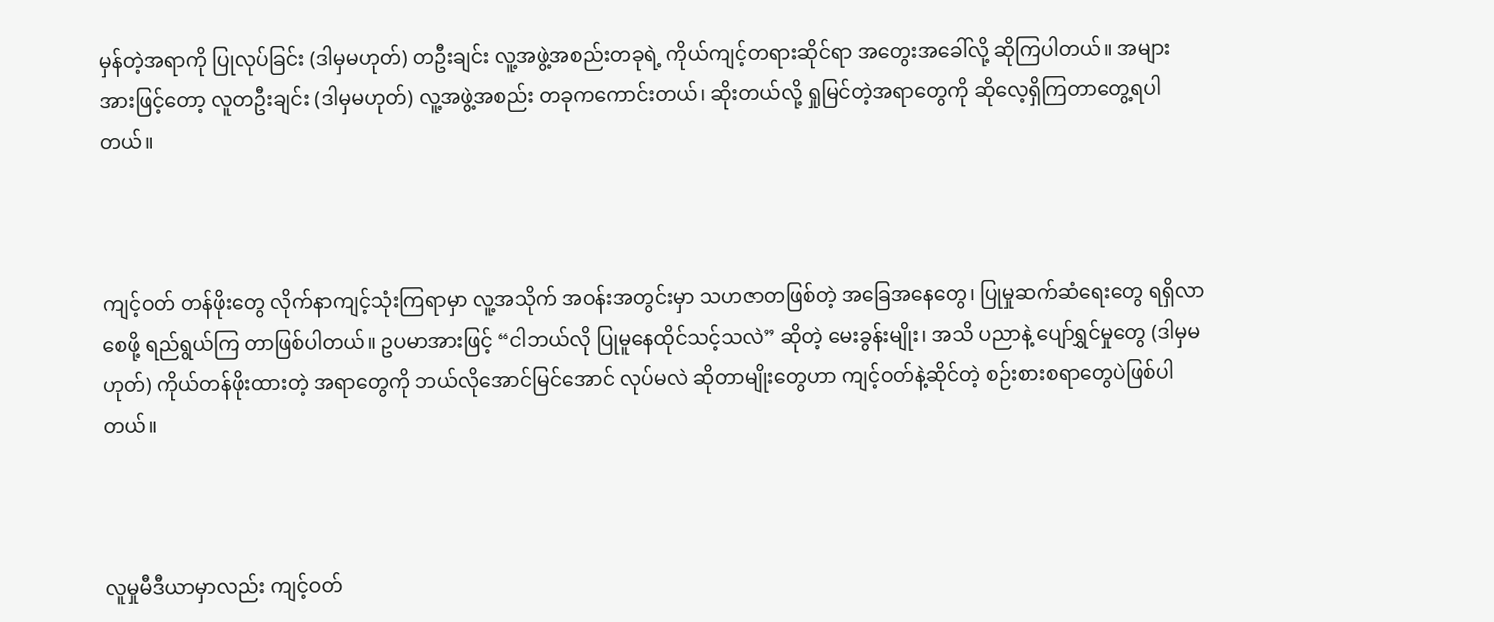မှန်တဲ့အရာကို ပြုလုပ်ခြင်း (ဒါမှမဟုတ်) တဦးချင်း လူ့အဖွဲ့အစည်းတခုရဲ့ ကိုယ်ကျင့်တရားဆိုင်ရာ အတွေးအခေါ်လို့ ဆိုကြပါတယ်။ အများအားဖြင့်တော့ လူတဦးချင်း (ဒါမှမဟုတ်) လူ့အဖွဲ့အစည်း တခုကကောင်းတယ်၊ ဆိုးတယ်လို့ ရှုမြင်တဲ့အရာတွေကို ဆိုလေ့ရှိကြတာတွေ့ရပါတယ်။



ကျင့်ဝတ် တန်ဖိုးတွေ လိုက်နာကျင့်သုံးကြရာမှာ လူ့အသိုက် အဝန်းအတွင်းမှာ သဟဇာတဖြစ်တဲ့ အခြေအနေတွေ၊ ပြုမှုဆက်ဆံရေးတွေ ရရှိလာစေဖို့ ရည်ရွယ်ကြ တာဖြစ်ပါတယ်။ ဥပမာအားဖြင့် “ငါဘယ်လို ပြုမူနေထိုင်သင့်သလဲ” ဆိုတဲ့ မေးခွန်းမျိုး၊ အသိ ပညာနဲ့ ပျော်ရွှင်မှုတွေ (ဒါမှမဟုတ်) ကိုယ်တန်ဖိုးထားတဲ့ အရာတွေကို ဘယ်လိုအောင်မြင်အောင် လုပ်မလဲ ဆိုတာမျိုးတွေဟာ ကျင့်ဝတ်နဲ့ဆိုင်တဲ့ စဉ်းစားစရာတွေပဲဖြစ်ပါတယ်။



လူမှုမီဒီယာမှာလည်း ကျင့်ဝတ်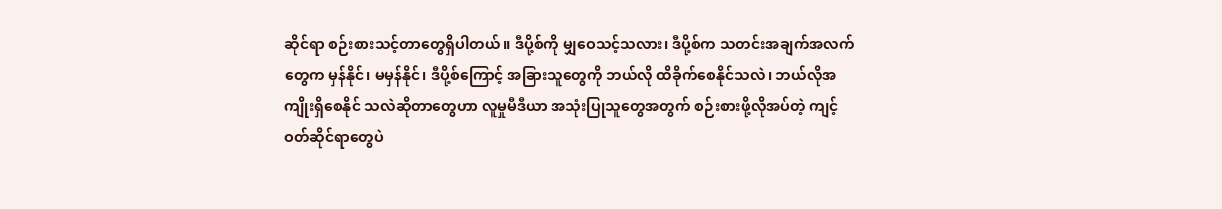ဆိုင်ရာ စဉ်းစားသင့်တာတွေရှိပါတယ်။ ဒီပို့စ်ကို မျှဝေသင့်သလား၊ ဒီပို့စ်က သတင်းအချက်အလက်တွေက မှန်နိုင်၊ မမှန်နိုင်၊ ဒီပို့စ်ကြောင့် အခြားသူတွေကို ဘယ်လို ထိခိုက်စေနိုင်သလဲ၊ ဘယ်လိုအကျိုးရှိစေနိုင် သလဲဆိုတာတွေဟာ လူမှုမီဒီယာ အသုံးပြုသူတွေအတွက် စဉ်းစားဖို့လိုအပ်တဲ့ ကျင့်ဝတ်ဆိုင်ရာတွေပဲ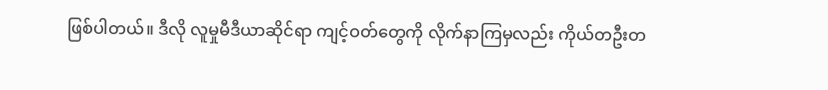ဖြစ်ပါတယ်။ ဒီလို လူမှုမီဒီယာဆိုင်ရာ ကျင့်ဝတ်တွေကို လိုက်နာကြမှလည်း ကိုယ်တဦးတ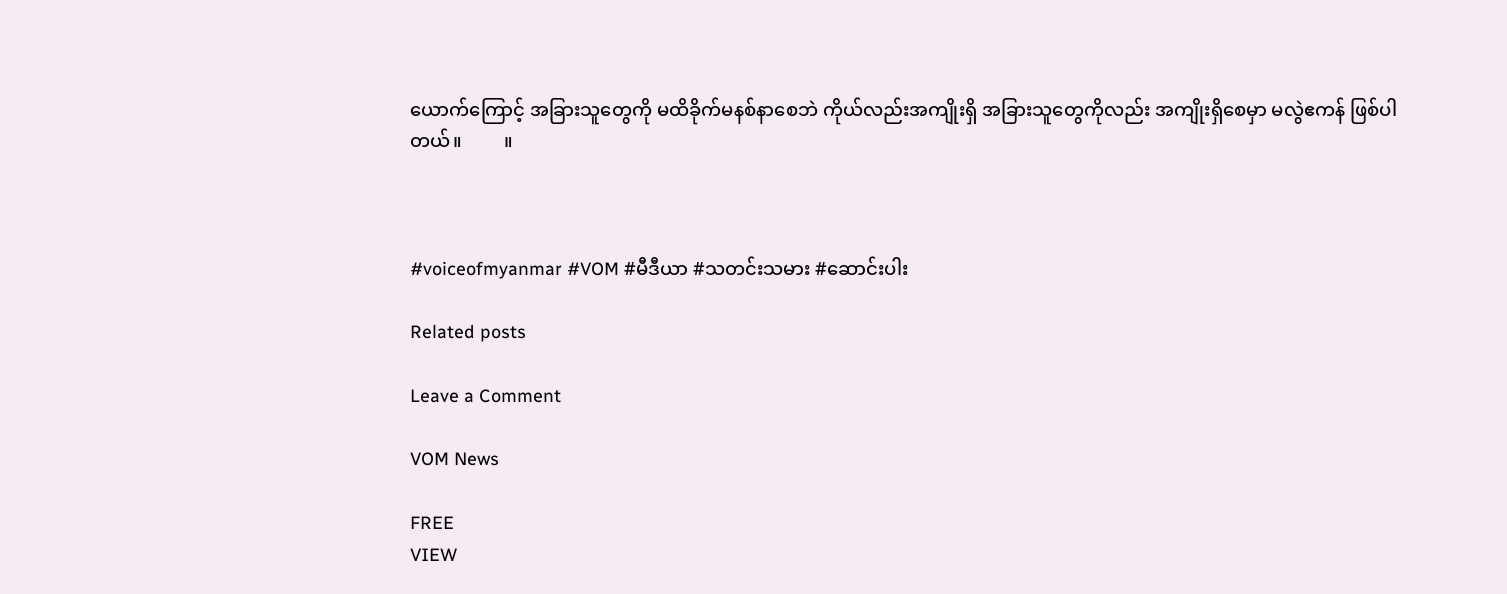ယောက်ကြောင့် အခြားသူတွေကို မထိခိုက်မနစ်နာစေဘဲ ကိုယ်လည်းအကျိုးရှိ အခြားသူတွေကိုလည်း အကျိုးရှိစေမှာ မလွဲဧကန် ဖြစ်ပါတယ်။         ။



#voiceofmyanmar #VOM #မီဒီယာ #သတင်းသမား #ဆောင်းပါး

Related posts

Leave a Comment

VOM News

FREE
VIEW